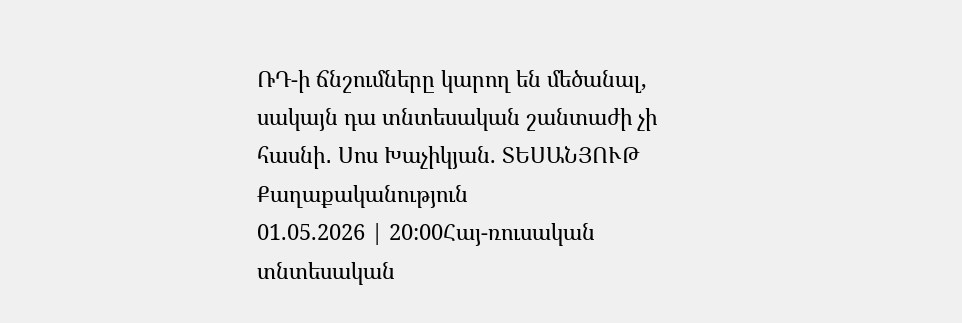ՌԴ-ի ճնշումները կարող են մեծանալ, սակայն դա տնտեսական շանտաժի չի հասնի․ Սոս Խաչիկյան. ՏԵՍԱՆՅՈՒԹ
Քաղաքականություն
01.05.2026 | 20:00Հայ-ռուսական տնտեսական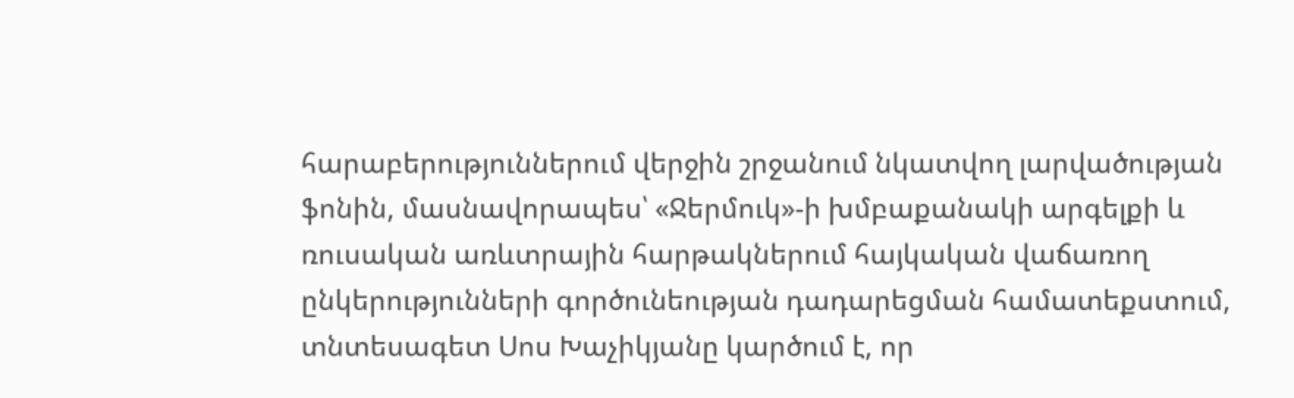հարաբերություններում վերջին շրջանում նկատվող լարվածության ֆոնին, մասնավորապես՝ «Ջերմուկ»-ի խմբաքանակի արգելքի և ռուսական առևտրային հարթակներում հայկական վաճառող ընկերությունների գործունեության դադարեցման համատեքստում, տնտեսագետ Սոս Խաչիկյանը կարծում է, որ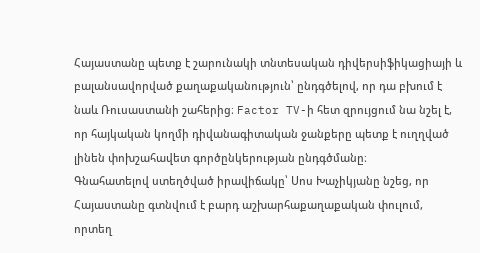Հայաստանը պետք է շարունակի տնտեսական դիվերսիֆիկացիայի և բալանսավորված քաղաքականություն՝ ընդգծելով, որ դա բխում է նաև Ռուսաստանի շահերից։ Factor TV-ի հետ զրույցում նա նշել է, որ հայկական կողմի դիվանագիտական ջանքերը պետք է ուղղված լինեն փոխշահավետ գործընկերության ընդգծմանը։
Գնահատելով ստեղծված իրավիճակը՝ Սոս Խաչիկյանը նշեց, որ Հայաստանը գտնվում է բարդ աշխարհաքաղաքական փուլում, որտեղ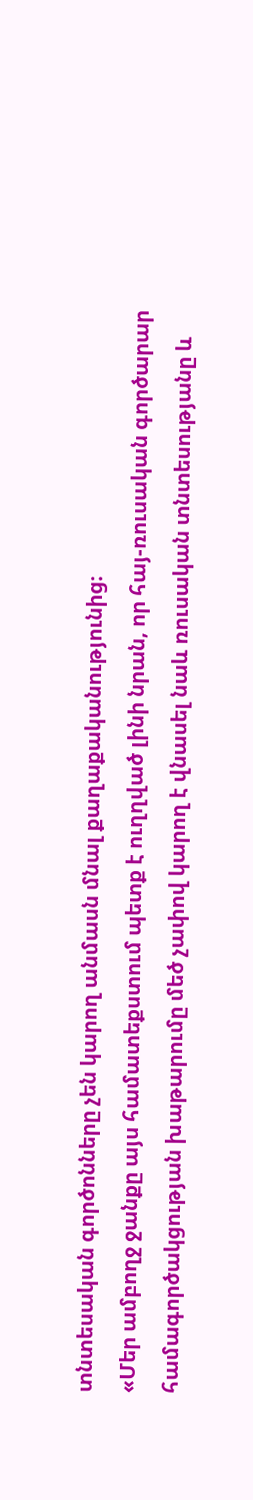տնտեսական գործոնները չեն կարող անմասն մնալ քաղաքականությունից։
«Մեր ամբողջ ջանքը այս համատեքստում պետք է ուղղված լինի նրան, որ հայ-ռուսական գործարար համագործակցության խաթարումը մեծ չափով կարող է վնասել նաև ռուսական տնտեսությանը և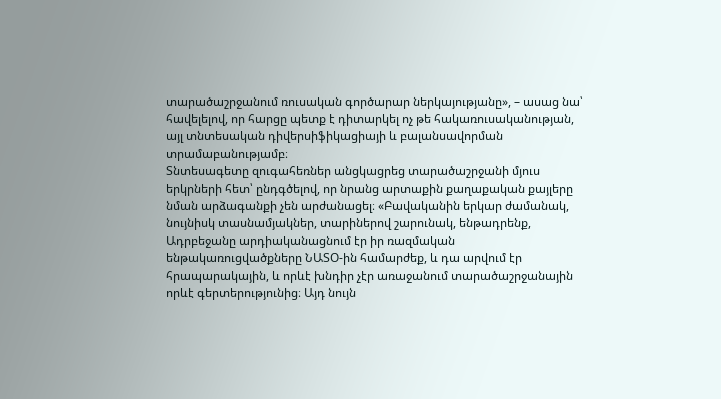տարածաշրջանում ռուսական գործարար ներկայությանը», – ասաց նա՝ հավելելով, որ հարցը պետք է դիտարկել ոչ թե հակառուսականության, այլ տնտեսական դիվերսիֆիկացիայի և բալանսավորման տրամաբանությամբ։
Տնտեսագետը զուգահեռներ անցկացրեց տարածաշրջանի մյուս երկրների հետ՝ ընդգծելով, որ նրանց արտաքին քաղաքական քայլերը նման արձագանքի չեն արժանացել։ «Բավականին երկար ժամանակ, նույնիսկ տասնամյակներ, տարիներով շարունակ, ենթադրենք, Ադրբեջանը արդիականացնում էր իր ռազմական ենթակառուցվածքները ՆԱՏՕ-ին համարժեք, և դա արվում էր հրապարակային, և որևէ խնդիր չէր առաջանում տարածաշրջանային որևէ գերտերությունից։ Այդ նույն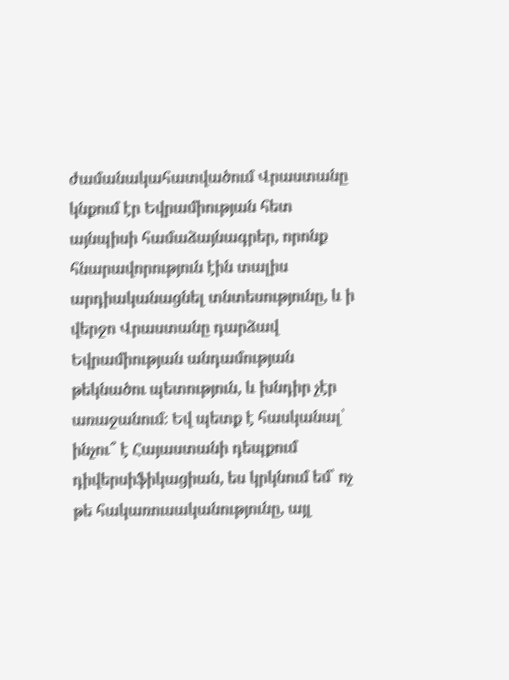ժամանակահատվածում Վրաստանը կնքում էր Եվրամիության հետ այնպիսի համաձայնագրեր, որոնք հնարավորություն էին տալիս արդիականացնել տնտեսությունը, և ի վերջո Վրաստանը դարձավ Եվրամիության անդամության թեկնածու պետություն, և խնդիր չէր առաջանում։ Եվ պետք է հասկանալ՝ ինչու՞ է Հայաստանի դեպքում դիվերսիֆիկացիան, ես կրկնում եմ՝ ոչ թե հակառուսականությունը, այլ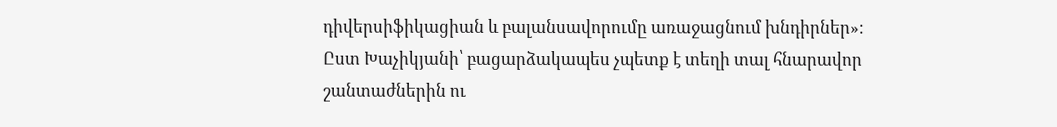դիվերսիֆիկացիան և բալանսավորումը առաջացնում խնդիրներ»։
Ըստ Խաչիկյանի՝ բացարձակապես չպետք է տեղի տալ հնարավոր շանտաժներին ու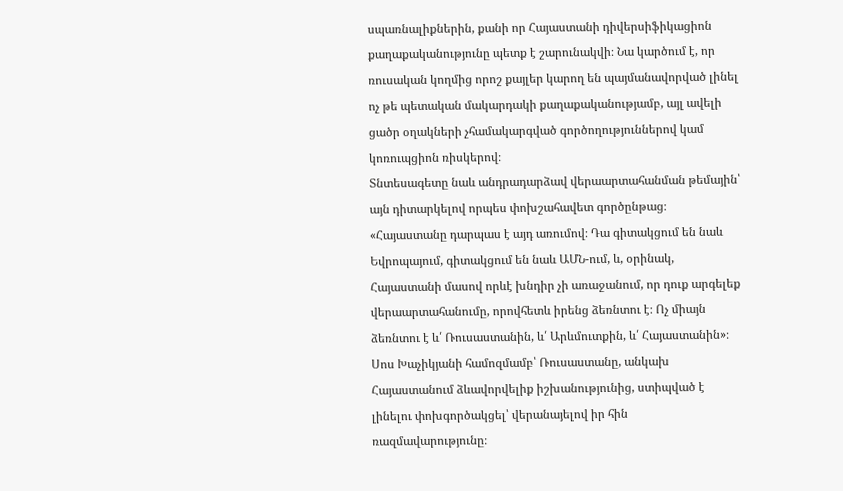սպառնալիքներին, քանի որ Հայաստանի դիվերսիֆիկացիոն քաղաքականությունը պետք է շարունակվի։ Նա կարծում է, որ ռուսական կողմից որոշ քայլեր կարող են պայմանավորված լինել ոչ թե պետական մակարդակի քաղաքականությամբ, այլ ավելի ցածր օղակների չհամակարգված գործողություններով կամ կոռուպցիոն ռիսկերով։
Տնտեսագետը նաև անդրադարձավ վերաարտահանման թեմային՝ այն դիտարկելով որպես փոխշահավետ գործընթաց։ «Հայաստանը դարպաս է այդ առումով։ Դա գիտակցում են նաև Եվրոպայում, գիտակցում են նաև ԱՄՆ-ում, և, օրինակ, Հայաստանի մասով որևէ խնդիր չի առաջանում, որ դուք արգելեք վերաարտահանումը, որովհետև իրենց ձեռնտու է։ Ոչ միայն ձեռնտու է և՛ Ռուսաստանին, և՛ Արևմուտքին, և՛ Հայաստանին»։ Սոս Խաչիկյանի համոզմամբ՝ Ռուսաստանը, անկախ Հայաստանում ձևավորվելիք իշխանությունից, ստիպված է լինելու փոխգործակցել՝ վերանայելով իր հին ռազմավարությունը։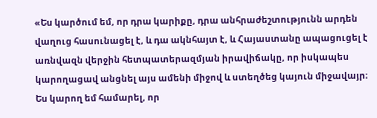«Ես կարծում եմ, որ դրա կարիքը, դրա անհրաժեշտությունն արդեն վաղուց հասունացել է, և դա ակնհայտ է, և Հայաստանը ապացուցել է առնվազն վերջին հետպատերազմյան իրավիճակը, որ իսկապես կարողացավ անցնել այս ամենի միջով և ստեղծեց կայուն միջավայր։ Ես կարող եմ համարել, որ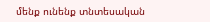մենք ունենք տնտեսական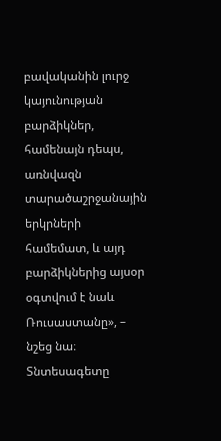բավականին լուրջ կայունության բարձիկներ, համենայն դեպս, առնվազն տարածաշրջանային երկրների համեմատ, և այդ բարձիկներից այսօր օգտվում է նաև Ռուսաստանը», – նշեց նա։
Տնտեսագետը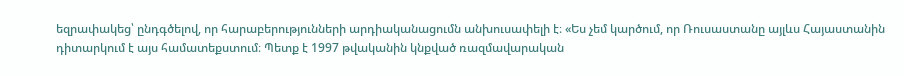եզրափակեց՝ ընդգծելով, որ հարաբերությունների արդիականացումն անխուսափելի է։ «Ես չեմ կարծում, որ Ռուսաստանը այլևս Հայաստանին դիտարկում է այս համատեքստում։ Պետք է 1997 թվականին կնքված ռազմավարական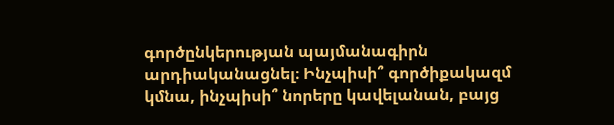գործընկերության պայմանագիրն արդիականացնել։ Ինչպիսի՞ գործիքակազմ կմնա, ինչպիսի՞ նորերը կավելանան, բայց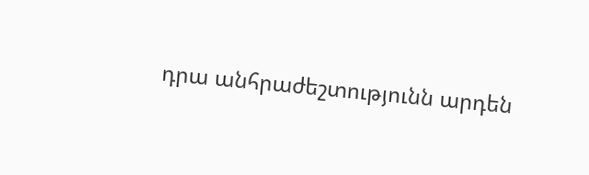դրա անհրաժեշտությունն արդեն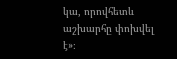կա, որովհետև աշխարհը փոխվել է»։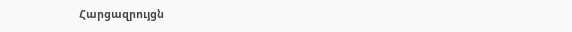Հարցազրույցն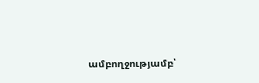ամբողջությամբ՝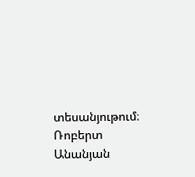տեսանյութում։
Ռոբերտ Անանյան